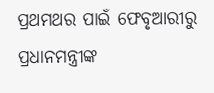ପ୍ରଥମଥର ପାଇଁ ଫେବୃଆରୀରୁ ପ୍ରଧାନମନ୍ତ୍ରୀଙ୍କ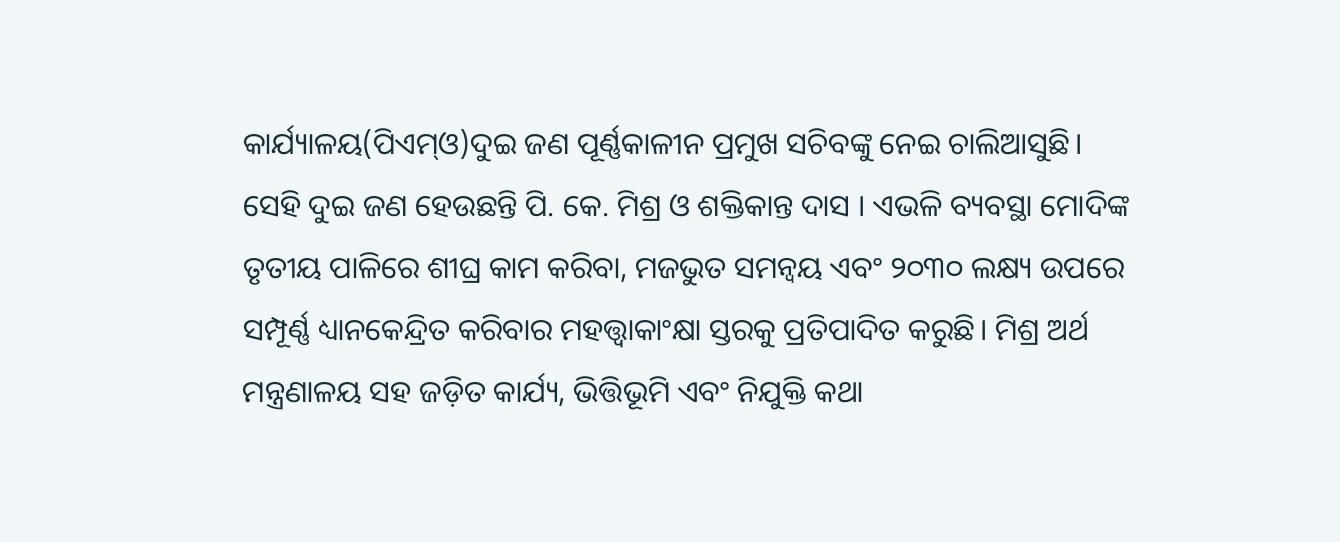କାର୍ଯ୍ୟାଳୟ(ପିଏମ୍ଓ)ଦୁଇ ଜଣ ପୂର୍ଣ୍ଣକାଳୀନ ପ୍ରମୁଖ ସଚିବଙ୍କୁ ନେଇ ଚାଲିଆସୁଛି। ସେହି ଦୁଇ ଜଣ ହେଉଛନ୍ତି ପି. କେ. ମିଶ୍ର ଓ ଶକ୍ତିକାନ୍ତ ଦାସ । ଏଭଳି ବ୍ୟବସ୍ଥା ମୋଦିଙ୍କ ତୃତୀୟ ପାଳିରେ ଶୀଘ୍ର କାମ କରିବା, ମଜଭୁତ ସମନ୍ବୟ ଏବଂ ୨୦୩୦ ଲକ୍ଷ୍ୟ ଉପରେ ସମ୍ପୂର୍ଣ୍ଣ ଧ୍ୟାନକେନ୍ଦ୍ରିତ କରିବାର ମହତ୍ତ୍ୱାକାଂକ୍ଷା ସ୍ତରକୁ ପ୍ରତିପାଦିତ କରୁଛି। ମିଶ୍ର ଅର୍ଥ ମନ୍ତ୍ରଣାଳୟ ସହ ଜଡ଼ିତ କାର୍ଯ୍ୟ, ଭିତ୍ତିଭୂମି ଏବଂ ନିଯୁକ୍ତି କଥା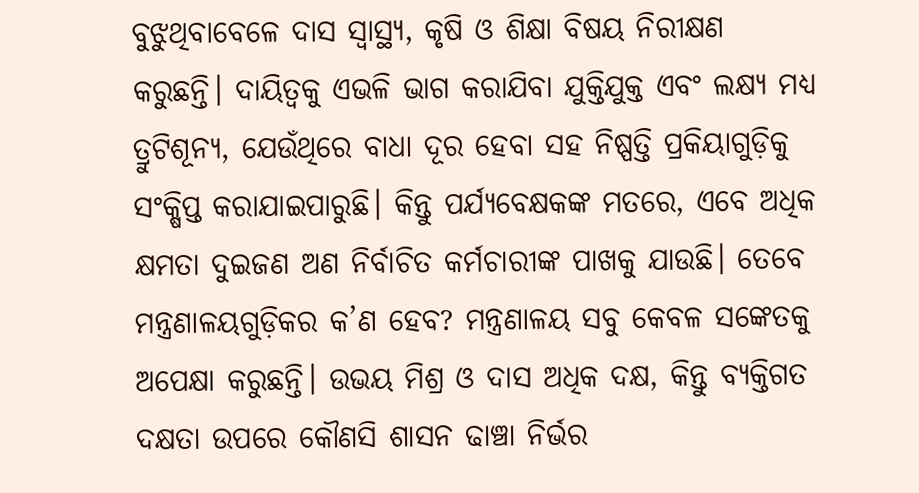ବୁଝୁଥିବାବେଳେ ଦାସ ସ୍ବାସ୍ଥ୍ୟ, କୃଷି ଓ ଶିକ୍ଷା ବିଷୟ ନିରୀକ୍ଷଣ କରୁଛନ୍ତି। ଦାୟିତ୍ୱକୁ ଏଭଳି ଭାଗ କରାଯିବା ଯୁକ୍ତିଯୁକ୍ତ ଏବଂ ଲକ୍ଷ୍ୟ ମଧ୍ୟ ତ୍ରୁଟିଶୂନ୍ୟ, ଯେଉଁଥିରେ ବାଧା ଦୂର ହେବା ସହ ନିଷ୍ପତ୍ତି ପ୍ରକିୟାଗୁଡ଼ିକୁ ସଂକ୍ଷିପ୍ତ କରାଯାଇପାରୁଛି। କିନ୍ତୁ ପର୍ଯ୍ୟବେକ୍ଷକଙ୍କ ମତରେ, ଏବେ ଅଧିକ କ୍ଷମତା ଦୁଇଜଣ ଅଣ ନିର୍ବାଚିତ କର୍ମଚାରୀଙ୍କ ପାଖକୁ ଯାଉଛି। ତେବେ ମନ୍ତ୍ରଣାଳୟଗୁଡ଼ିକର କ’ଣ ହେବ? ମନ୍ତ୍ରଣାଳୟ ସବୁ କେବଳ ସଙ୍କେତକୁ ଅପେକ୍ଷା କରୁଛନ୍ତି। ଉଭୟ ମିଶ୍ର ଓ ଦାସ ଅଧିକ ଦକ୍ଷ, କିନ୍ତୁ ବ୍ୟକ୍ତିଗତ ଦକ୍ଷତା ଉପରେ କୌଣସି ଶାସନ ଢାଞ୍ଚା ନିର୍ଭର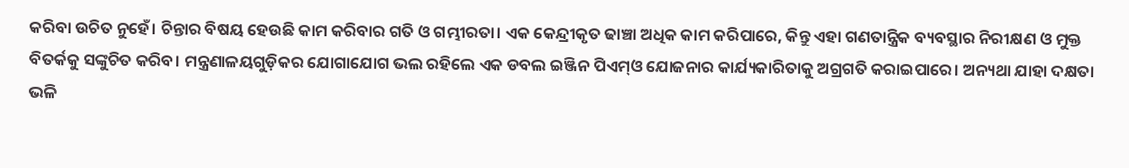କରିବା ଉଚିତ ନୁହେଁ। ଚିନ୍ତାର ବିଷୟ ହେଉଛି କାମ କରିବାର ଗତି ଓ ଗମ୍ଭୀରତା। ଏକ କେନ୍ଦ୍ରୀକୃତ ଢାଞ୍ଚା ଅଧିକ କାମ କରିପାରେ, କିନ୍ତୁ ଏହା ଗଣତାନ୍ତ୍ରିକ ବ୍ୟବସ୍ଥାର ନିରୀକ୍ଷଣ ଓ ମୁକ୍ତ ବିତର୍କକୁ ସଙ୍କୁଚିତ କରିବ। ମନ୍ତ୍ରଣାଳୟଗୁଡ଼ିକର ଯୋଗାଯୋଗ ଭଲ ରହିଲେ ଏକ ଡବଲ ଇଞ୍ଜିନ ପିଏମ୍ଓ ଯୋଜନାର କାର୍ଯ୍ୟକାରିତାକୁ ଅଗ୍ରଗତି କରାଇପାରେ। ଅନ୍ୟଥା ଯାହା ଦକ୍ଷତା ଭଳି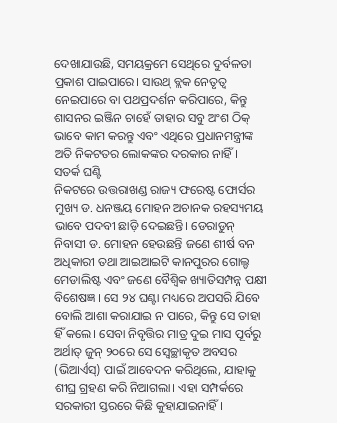ଦେଖାଯାଉଛି, ସମୟକ୍ରମେ ସେଥିରେ ଦୁର୍ବଳତା ପ୍ରକାଶ ପାଇପାରେ। ସାଉଥ୍ ବ୍ଲକ ନେତୃତ୍ୱ ନେଇପାରେ ବା ପଥପ୍ରଦର୍ଶନ କରିପାରେ, କିନ୍ତୁ ଶାସନର ଇଞ୍ଜିନ ଚାହେଁ ତାହାର ସବୁ ଅଂଶ ଠିକ୍ ଭାବେ କାମ କରନ୍ତୁ ଏବଂ ଏଥିରେ ପ୍ରଧାନମନ୍ତ୍ରୀଙ୍କ ଅତି ନିକଟତର ଲୋକଙ୍କର ଦରକାର ନାହିଁ।
ସତର୍କ ଘଣ୍ଟି
ନିକଟରେ ଉତ୍ତରାଖଣ୍ଡ ରାଜ୍ୟ ଫରେଷ୍ଟ ଫୋର୍ସର ମୁଖ୍ୟ ଡ. ଧନଞ୍ଜୟ ମୋହନ ଅଚାନକ ରହସ୍ୟମୟ ଭାବେ ପଦବୀ ଛାଡ଼ି ଦେଇଛନ୍ତି। ଡେରାଡୁନ୍ ନିବାସୀ ଡ. ମୋହନ ହେଉଛନ୍ତି ଜଣେ ଶୀର୍ଷ ବନ ଅଧିକାରୀ ତଥା ଆଇଆଇଟି କାନପୁରର ଗୋଲ୍ଡ ମେଡାଲିଷ୍ଟ ଏବଂ ଜଣେ ବୈଶ୍ୱିକ ଖ୍ୟାତିସମ୍ପନ୍ନ ପକ୍ଷୀ ବିଶେଷଜ୍ଞ । ସେ ୨୪ ଘଣ୍ଟା ମଧ୍ୟରେ ଅପସରି ଯିବେ ବୋଲି ଆଶା କରାଯାଇ ନ ପାରେ, କିନ୍ତୁ ସେ ତାହା ହିଁ କଲେ। ସେବା ନିବୃତ୍ତିର ମାତ୍ର ଦୁଇ ମାସ ପୂର୍ବରୁ ଅର୍ଥାତ୍ ଜୁନ୍ ୨୦ରେ ସେ ସ୍ବେଚ୍ଛାକୃତ ଅବସର (ଭିଆର୍ଏସ୍) ପାଇଁ ଆବେଦନ କରିଥିଲେ, ଯାହାକୁ ଶୀଘ୍ର ଗ୍ରହଣ କରି ନିଆଗଲା। ଏହା ସମ୍ପର୍କରେ ସରକାରୀ ସ୍ତରରେ କିଛି କୁହାଯାଇନାହିଁ।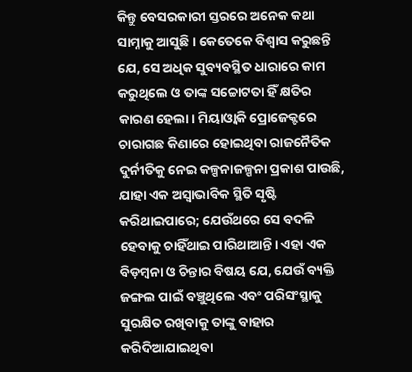କିନ୍ତୁ ବେସରକାରୀ ସ୍ତରରେ ଅନେକ କଥା ସାମ୍ନାକୁ ଆସୁଛି। କେତେକେ ବିଶ୍ୱାସ କରୁଛନ୍ତି ଯେ, ସେ ଅଧିକ ସୁବ୍ୟବସ୍ଥିତ ଧାରାରେ କାମ କରୁଥିଲେ ଓ ତାଙ୍କ ସଚ୍ଚୋଟତା ହିଁ କ୍ଷତିର କାରଣ ହେଲା। ମିୟାଓ୍ବାକି ପ୍ରୋଜେକ୍ଟରେ ଚାରାଗଛ କିଣାରେ ହୋଇଥିବା ରାଜନୈତିକ ଦୁର୍ନୀତିକୁ ନେଇ କଳ୍ପନାଜଳ୍ପନା ପ୍ରକାଶ ପାଉଛି, ଯାହା ଏକ ଅସ୍ବାଭାବିକ ସ୍ଥିତି ସୃଷ୍ଟି କରିଥାଇପାରେ; ଯେଉଁଥରେ ସେ ବଦଳି ହେବାକୁ ଚାହିଁଥାଇ ପାରିଥାଆନ୍ତି। ଏହା ଏକ ବିଡ଼ମ୍ବନା ଓ ଚିନ୍ତାର ବିଷୟ ଯେ, ଯେଉଁ ବ୍ୟକ୍ତି ଜଙ୍ଗଲ ପାଇଁ ବଞ୍ଚୁଥିଲେ ଏବଂ ପରିସଂସ୍ଥାକୁ ସୁରକ୍ଷିତ ରଖିବାକୁ ତାଙ୍କୁ ବାହାର କରିଦିଆଯାଇଥିବା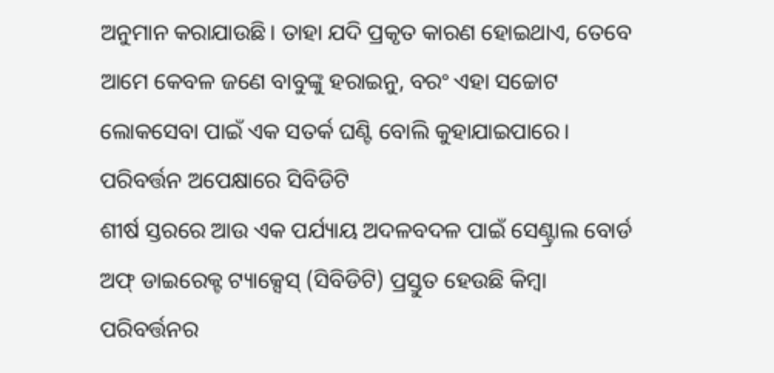ଅନୁମାନ କରାଯାଉଛି। ତାହା ଯଦି ପ୍ରକୃତ କାରଣ ହୋଇଥାଏ, ତେବେ ଆମେ କେବଳ ଜଣେ ବାବୁଙ୍କୁ ହରାଇନୁ, ବରଂ ଏହା ସଚ୍ଚୋଟ ଲୋକସେବା ପାଇଁ ଏକ ସତର୍କ ଘଣ୍ଟି ବୋଲି କୁହାଯାଇପାରେ।
ପରିବର୍ତ୍ତନ ଅପେକ୍ଷାରେ ସିବିଡିଟି
ଶୀର୍ଷ ସ୍ତରରେ ଆଉ ଏକ ପର୍ଯ୍ୟାୟ ଅଦଳବଦଳ ପାଇଁ ସେଣ୍ଟ୍ରାଲ ବୋର୍ଡ ଅଫ୍ ଡାଇରେକ୍ଟ ଟ୍ୟାକ୍ସେସ୍ (ସିବିଡିଟି) ପ୍ରସ୍ତୁତ ହେଉଛି କିମ୍ବା ପରିବର୍ତ୍ତନର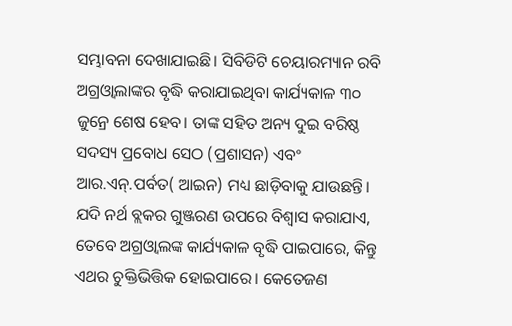ସମ୍ଭାବନା ଦେଖାଯାଇଛି। ସିବିଡିଟି ଚେୟାରମ୍ୟାନ ରବି ଅଗ୍ରଓ୍ବାଲାଙ୍କର ବୃଦ୍ଧି କରାଯାଇଥିବା କାର୍ଯ୍ୟକାଳ ୩୦ ଜୁନ୍ରେ ଶେଷ ହେବ। ତାଙ୍କ ସହିତ ଅନ୍ୟ ଦୁଇ ବରିଷ୍ଠ ସଦସ୍ୟ ପ୍ରବୋଧ ସେଠ (ପ୍ରଶାସନ) ଏବଂ ଆର.ଏନ୍.ପର୍ବତ( ଆଇନ) ମଧ୍ୟ ଛାଡ଼ିବାକୁ ଯାଉଛନ୍ତି। ଯଦି ନର୍ଥ ବ୍ଲକର ଗୁଞ୍ଜରଣ ଉପରେ ବିଶ୍ୱାସ କରାଯାଏ, ତେବେ ଅଗ୍ରଓ୍ବାଲଙ୍କ କାର୍ଯ୍ୟକାଳ ବୃଦ୍ଧି ପାଇପାରେ, କିନ୍ତୁ ଏଥର ଚୁକ୍ତିଭିତ୍ତିକ ହୋଇପାରେ। କେତେଜଣ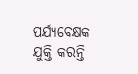ପର୍ଯ୍ୟବେକ୍ଷକ ଯୁକ୍ତି କରନ୍ତି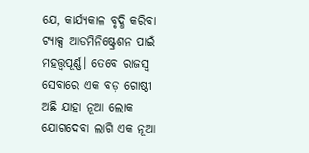ଯେ, କାର୍ଯ୍ୟକାଳ ବୃଦ୍ଧି କରିବା ଟ୍ୟାକ୍ସ ଆଡମିନିଷ୍ଟ୍ରେଶନ ପାଇଁ ମହତ୍ତ୍ୱପୂର୍ଣ୍ଣ। ତେବେ ରାଜସ୍ବ ସେବାରେ ଏକ ବଡ଼ ଗୋଷ୍ଠୀ ଅଛି ଯାହା ନୂଆ ଲୋକ ଯୋଗଦେବା ଲାଗି ଏକ ନୂଆ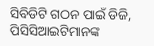ସିବିଡିଟି ଗଠନ ପାଇଁ ଡିଜି, ପିସିସିଆଇଟିମାନଙ୍କ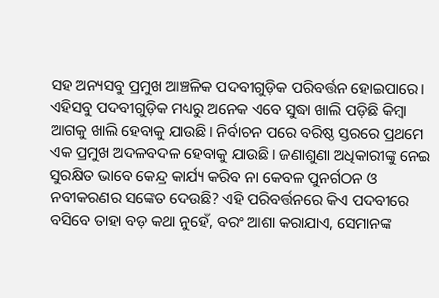ସହ ଅନ୍ୟସବୁ ପ୍ରମୁଖ ଆଞ୍ଚଳିକ ପଦବୀଗୁଡ଼ିକ ପରିବର୍ତ୍ତନ ହୋଇପାରେ। ଏହିସବୁ ପଦବୀଗୁଡ଼ିକ ମଧ୍ୟରୁ ଅନେକ ଏବେ ସୁଦ୍ଧା ଖାଲି ପଡ଼ିଛି କିମ୍ବା ଆଗକୁ ଖାଲି ହେବାକୁ ଯାଉଛି। ନିର୍ବାଚନ ପରେ ବରିଷ୍ଠ ସ୍ତରରେ ପ୍ରଥମେ ଏକ ପ୍ରମୁଖ ଅଦଳବଦଳ ହେବାକୁ ଯାଉଛି। ଜଣାଶୁଣା ଅଧିକାରୀଙ୍କୁ ନେଇ ସୁରକ୍ଷିତ ଭାବେ କେନ୍ଦ୍ର କାର୍ଯ୍ୟ କରିବ ନା କେବଳ ପୁନର୍ଗଠନ ଓ ନବୀକରଣର ସଙ୍କେତ ଦେଉଛି? ଏହି ପରିବର୍ତ୍ତନରେ କିଏ ପଦବୀରେ ବସିବେ ତାହା ବଡ଼ କଥା ନୁହେଁ, ବରଂ ଆଶା କରାଯାଏ, ସେମାନଙ୍କ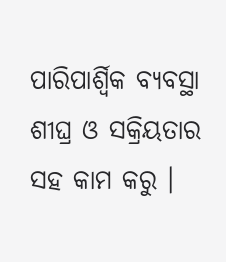ପାରିପାର୍ଶ୍ୱିକ ବ୍ୟବସ୍ଥା ଶୀଘ୍ର ଓ ସକ୍ରିୟତାର ସହ କାମ କରୁ ।